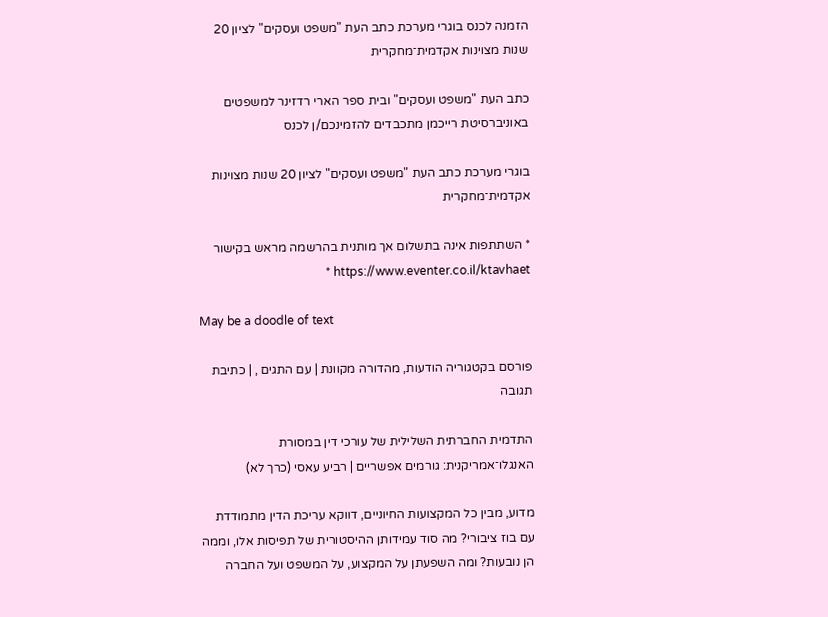הזמנה לכנס בוגרי מערכת כתב העת "משפט ועסקים" לציון 20 שנות מצוינות אקדמית־מחקרית

כתב העת "משפט ועסקים" ובית ספר הארי רדזינר למשפטים באוניברסיטת רייכמן מתכבדים להזמינכם/ן לכנס

בוגרי מערכת כתב העת "משפט ועסקים" לציון 20 שנות מצוינות אקדמית־מחקרית

* השתתפות אינה בתשלום אך מותנית בהרשמה מראש בקישור https://www.eventer.co.il/ktavhaet *

May be a doodle of text

פורסם בקטגוריה הודעות, מהדורה מקוונת | עם התגים , | כתיבת תגובה

התדמית החברתית השלילית של עורכי דין במסורת האנגלו־אמריקנית: גורמים אפשריים | רביע עאסי (כרך לא)

מדוע, מבין כל המקצועות החיוניים, דווקא עריכת הדין מתמודדת עם בוז ציבורי? מה סוד עמידותן ההיסטורית של תפיסות אלו, וממה הן נובעות? ומה השפעתן על המקצוע, על המשפט ועל החברה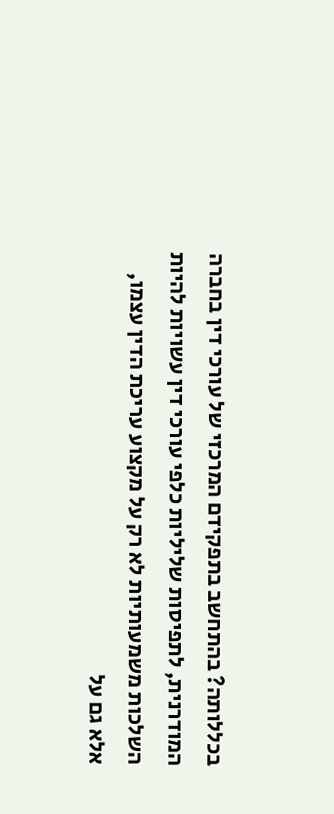בכללותה? בהתחשב בתפקידם המרכזי של עורכי דין בחברה המודרנית, לתפיסות שליליות כלפי עורכי דין עשויות להיות השלכות משמעותיות לא רק על מקצוע עריכת הדין עצמו, אלא גם על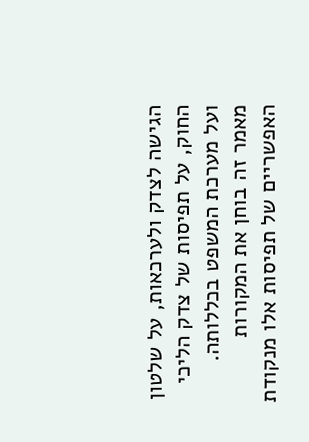הגישה לצדק ולערכאות, על שלטון החוק, על תפיסות של צדק הליכי ועל מערכת המשפט בכללותה. מאמר זה בוחן את המקורות האפשריים של תפיסות אלו מנקודת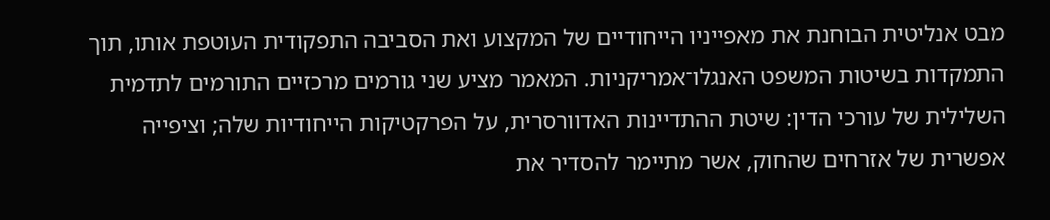מבט אנליטית הבוחנת את מאפייניו הייחודיים של המקצוע ואת הסביבה התפקודית העוטפת אותו, תוך התמקדות בשיטות המשפט האנגלו־אמריקניות. המאמר מציע שני גורמים מרכזיים התורמים לתדמית השלילית של עורכי הדין: שיטת ההתדיינות האדוורסרית, על הפרקטיקות הייחודיות שלה; וציפייה אפשרית של אזרחים שהחוק, אשר מתיימר להסדיר את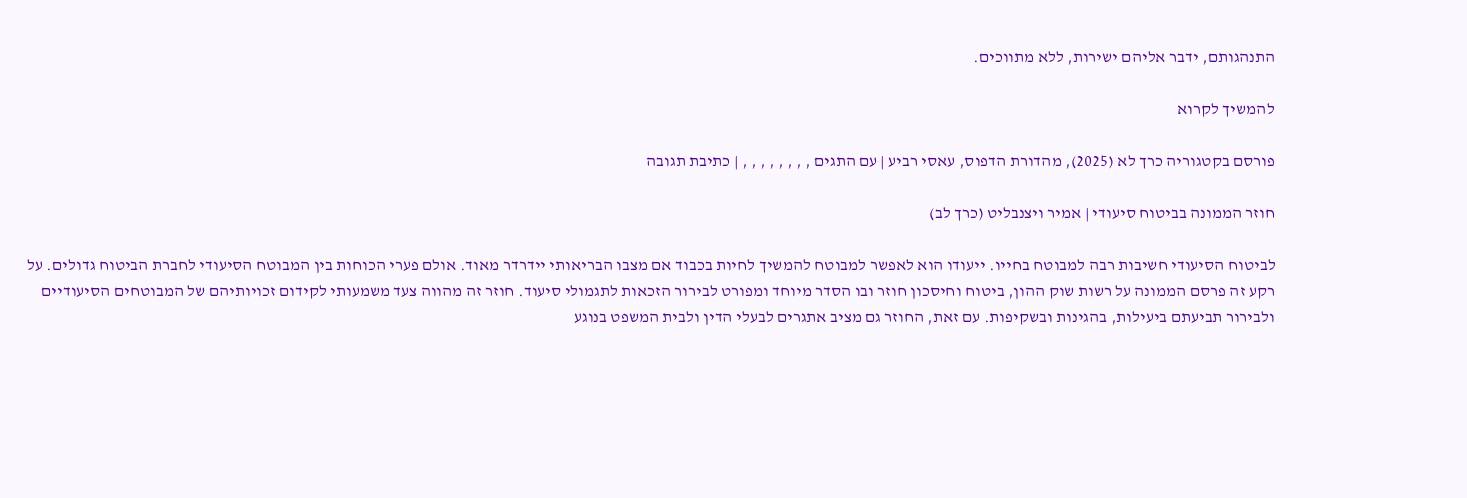התנהגותם, ידבר אליהם ישירות, ללא מתווכים.

להמשיך לקרוא

פורסם בקטגוריה כרך לא (2025), מהדורת הדפוס, עאסי רביע | עם התגים , , , , , , , , | כתיבת תגובה

חוזר הממונה בביטוח סיעודי | אמיר ויצנבליט (כרך לב)

לביטוח הסיעודי חשיבות רבה למבוטח בחייו. ייעודו הוא לאפשר למבוטח להמשיך לחיות בכבוד אם מצבו הבריאותי יידרדר מאוד. אולם פערי הכוחות בין המבוטח הסיעודי לחברת הביטוח גדולים. על רקע זה פרסם הממונה על רשות שוק ההון, ביטוח וחיסכון חוזר ובו הסדר מיוחד ומפורט לבירור הזכאות לתגמולי סיעוד. חוזר זה מהווה צעד משמעותי לקידום זכויותיהם של המבוטחים הסיעודיים ולבירור תביעתם ביעילות, בהגינות ובשקיפות. עם זאת, החוזר גם מציב אתגרים לבעלי הדין ולבית המשפט בנוגע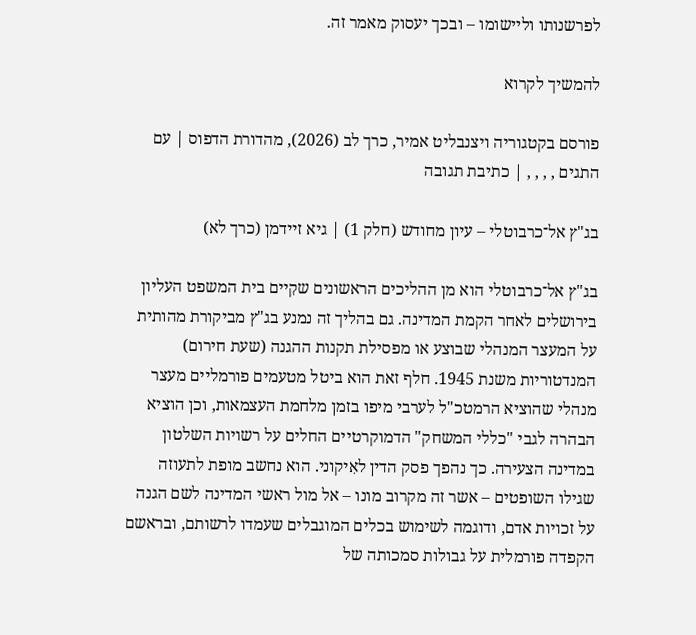לפרשנותו וליישומו – ובכך יעסוק מאמר זה.

להמשיך לקרוא

פורסם בקטגוריה ויצנבליט אמיר, כרך לב (2026), מהדורת הדפוס | עם התגים , , , , | כתיבת תגובה

בג"ץ אל־כרבוטלי – עיון מחודש (חלק 1) | גיא זיידמן (כרך לא)

בג"ץ אל־כרבוטלי הוא מן ההליכים הראשונים שקִיים בית המשפט העליון בירושלים לאחר הקמת המדינה. גם בהליך זה נמנע בג"ץ מביקורת מהותית על המעצר המנהלי שבוצע או מפסילת תקנות ההגנה (שעת חירום) המנדטוריות משנת 1945. חלף זאת הוא ביטל מטעמים פורמליים מעצר מנהלי שהוציא הרמטכ"ל לערבי מיפו בזמן מלחמת העצמאות, וכן הוציא הבהרה לגבי "כללי המשחק" הדמוקרטיים החלים על רשויות השלטון במדינה הצעירה. כך נהפך פסק הדין לאִיקוני. הוא נחשב מופת לתעוזה שגילו השופטים – אשר זה מקרוב מונו – אל מול ראשי המדינה לשם הגנה על זכויות אדם, ודוגמה לשימוש בכלים המוגבלים שעמדו לרשותם, ובראשם הקפדה פורמלית על גבולות סמכותה של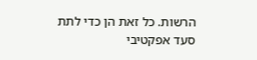הרשות. כל זאת הן כדי לתת סעד אפקטיבי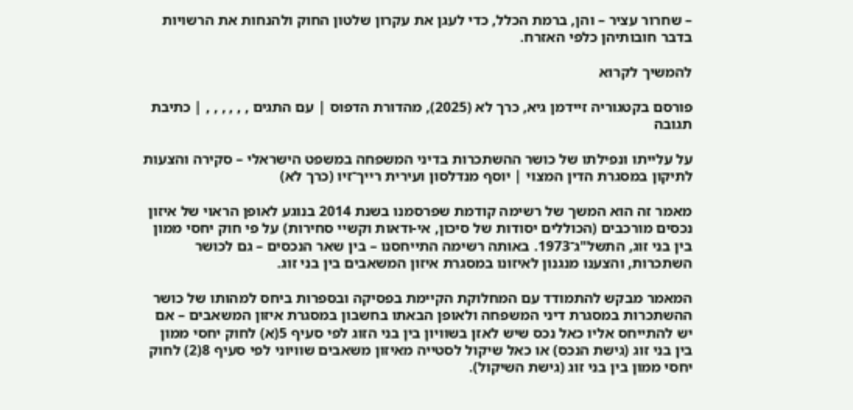– שחרור עציר – והן, ברמת הכלל, כדי לעגן את עקרון שלטון החוק ולהנחות את הרשויות בדבר חובותיהן כלפי האזרח.

להמשיך לקרוא

פורסם בקטגוריה זיידמן גיא, כרך לא (2025), מהדורת הדפוס | עם התגים , , , , , , | כתיבת תגובה

על עלייתו ונפילתו של כושר ההשתכרות בדיני המשפחה במשפט הישראלי – סקירה והצעות לתיקון במסגרת הדין המצוי | יוסף מנדלסון ועירית רייך־זיו (כרך לא)

מאמר זה הוא המשך של רשימה קודמת שפרסמנו בשנת 2014 בנוגע לאופן הראוי של איזון נכסים מורכבים (הכוללים יסודות של סיכון, אי-ודאות וקשיי סחירות) על פי חוק יחסי ממון בין בני זוג, התשל"ג־1973. באותה רשימה התייחסנו – בין שאר הנכסים – גם לכושר השתכרות, והצענו מנגנון לאיזונו במסגרת איזון המשאבים בין בני זוג.

המאמר מבקש להתמודד עם המחלוקת הקיימת בפסיקה ובספרות ביחס למהותו של כושר ההשתכרות במסגרת דיני המשפחה ולאופן הבאתו בחשבון במסגרת איזון המשאבים – אם יש להתייחס אליו כאל נכס שיש לאזן בשוויון בין בני הזוג לפי סעיף 5(א) לחוק יחסי ממון בין בני זוג (גישת הנכס) או כאל שיקול לסטייה מאיזון משאבים שוויוני לפי סעיף 8(2) לחוק יחסי ממון בין בני זוג (גישת השיקול).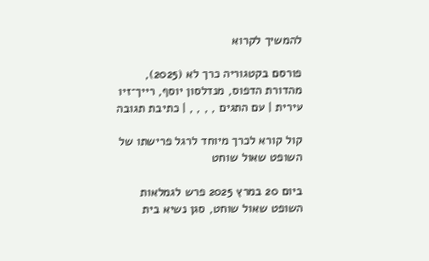להמשיך לקרוא

פורסם בקטגוריה כרך לא (2025), מהדורת הדפוס, מנדלסון יוסף, רייך־זיו עירית | עם התגים , , , , | כתיבת תגובה

קול קורא לכרך מיוחד לרגל פרישתו של השופט שאול שוחט

ביום 20 במרץ 2025 פרש לגמלאות השופט שאול שוחט, סגן נשיא בית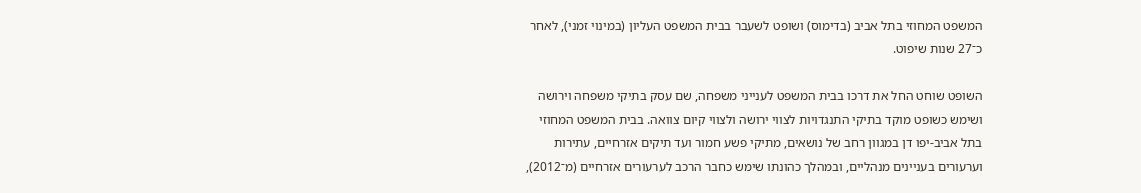המשפט המחוזי בתל אביב (בדימוס) ושופט לשעבר בבית המשפט העליון (במינוי זמני), לאחר כ־27 שנות שיפוט.

השופט שוחט החל את דרכו בבית המשפט לענייני משפחה, שם עסק בתיקי משפחה וירושה ושימש כשופט מוקד בתיקי התנגדויות לצווי ירושה ולצווי קיום צוואה. בבית המשפט המחוזי בתל אביב-יפו דן במגוון רחב של נושאים, מתיקי פשע חמור ועד תיקים אזרחיים, עתירות וערעורים בעניינים מנהליים, ובמהלך כהונתו שימש כחבר הרכב לערעורים אזרחיים (מ־2012),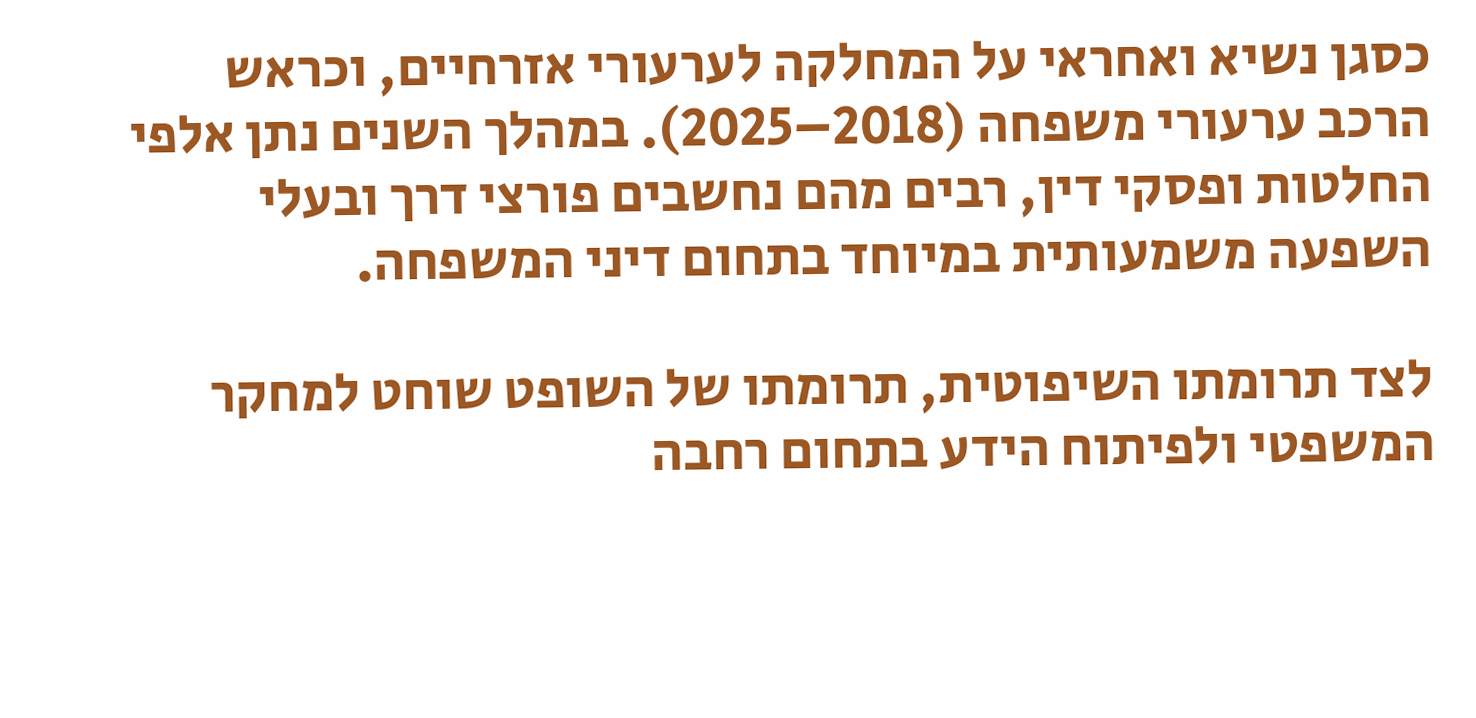כסגן נשיא ואחראי על המחלקה לערעורי אזרחיים, וכראש הרכב ערעורי משפחה (2018–2025). במהלך השנים נתן אלפי החלטות ופסקי דין, רבים מהם נחשבים פורצי דרך ובעלי השפעה משמעותית במיוחד בתחום דיני המשפחה.

לצד תרומתו השיפוטית, תרומתו של השופט שוחט למחקר המשפטי ולפיתוח הידע בתחום רחבה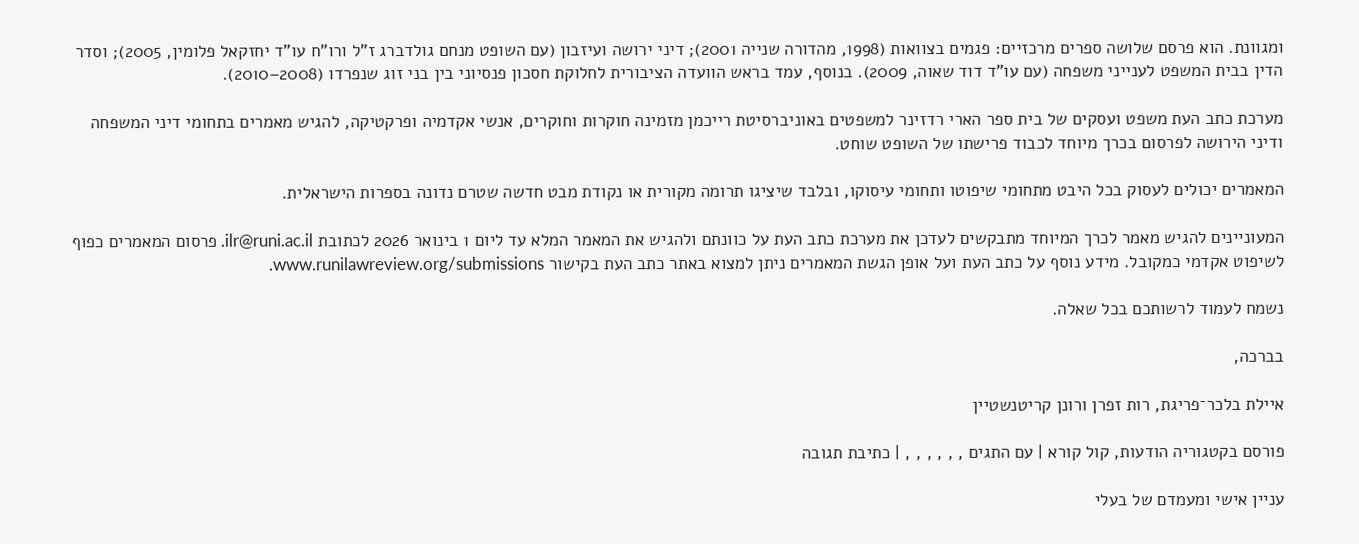ומגוונת. הוא פרסם שלושה ספרים מרכזיים: פגמים בצוואות (1998, מהדורה שנייה 2001); דיני ירושה ועיזבון (עם השופט מנחם גולדברג ז"ל ורו"ח עו"ד יחזקאל פלומין, 2005); וסדר הדין בבית המשפט לענייני משפחה (עם עו"ד דוד שאוה, 2009). בנוסף, עמד בראש הוועדה הציבורית לחלוקת חסכון פנסיוני בין בני זוג שנפרדו (2008–2010).

מערכת כתב העת משפט ועסקים של בית ספר הארי רדזינר למשפטים באוניברסיטת רייכמן מזמינה חוקרות וחוקרים, אנשי אקדמיה ופרקטיקה, להגיש מאמרים בתחומי דיני המשפחה ודיני הירושה לפרסום בכרך מיוחד לכבוד פרישתו של השופט שוחט.

המאמרים יכולים לעסוק בכל היבט מתחומי שיפוטו ותחומי עיסוקו, ובלבד שיציגו תרומה מקורית או נקודת מבט חדשה שטרם נדונה בספרות הישראלית.

המעוניינים להגיש מאמר לכרך המיוחד מתבקשים לעדכן את מערכת כתב העת על כוונתם ולהגיש את המאמר המלא עד ליום 1 בינואר 2026 לכתובת ilr@runi.ac.il. פרסום המאמרים כפוף לשיפוט אקדמי כמקובל. מידע נוסף על כתב העת ועל אופן הגשת המאמרים ניתן למצוא באתר כתב העת בקישור www.runilawreview.org/submissions.

נשמח לעמוד לרשותכם בכל שאלה.

בברכה,

איילת בלכר־פריגת, רות זפרן ורונן קריטנשטיין

פורסם בקטגוריה הודעות, קול קורא | עם התגים , , , , , , | כתיבת תגובה

עניין אישי ומעמדם של בעלי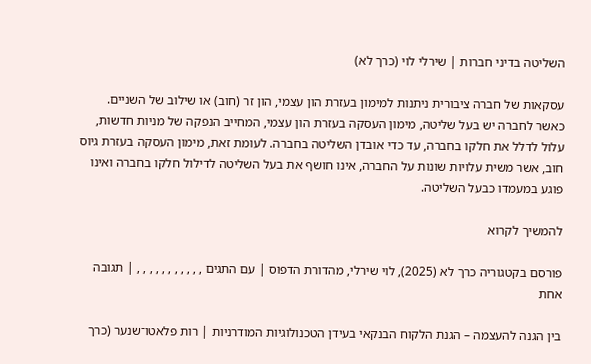השליטה בדיני חברות | שירלי לוי (כרך לא)

עסקאות של חברה ציבורית ניתנות למימון בעזרת הון עצמי, הון זר (חוב) או שילוב של השניים. כאשר לחברה יש בעל שליטה, מימון העסקה בעזרת הון עצמי, המחייב הנפקה של מניות חדשות, עלול לדלל את חלקו בחברה, עד כדי אובדן השליטה בחברה. לעומת זאת, מימון העסקה בעזרת גיוס חוב, אשר משית עלויות שונות על החברה, אינו חושף את בעל השליטה לדילול חלקו בחברה ואינו פוגע במעמדו כבעל השליטה.

להמשיך לקרוא

פורסם בקטגוריה כרך לא (2025), לוי שירלי, מהדורת הדפוס | עם התגים , , , , , , , , , , , | תגובה אחת

בין הגנה להעצמה – הגנת הלקוח הבנקאי בעידן הטכנולוגיות המודרניות | רות פלאטו־שנער (כרך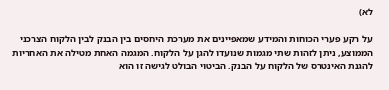לא)

על רקע פערי הכוחות והמידע שמאפיינים את מערכת היחסים בין הבנק לבין הלקוח הצרכני הממוצע, ניתן לזהות שתי מגמות שנועדו להגן על הלקוח. המגמה האחת מטילה את האחריות להגנת האינטרס של הלקוח על הבנק. הביטוי הבולט לגישה זו הוא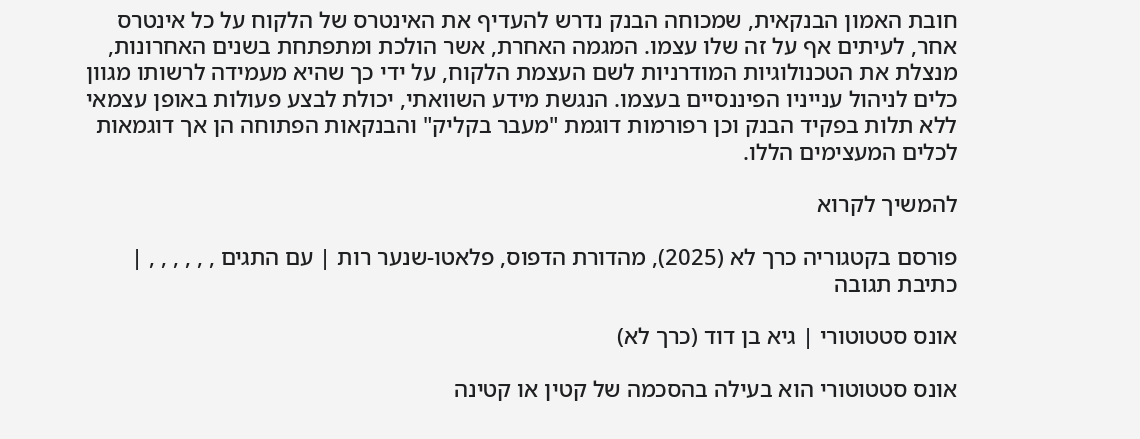חובת האמון הבנקאית, שמכוחה הבנק נדרש להעדיף את האינטרס של הלקוח על כל אינטרס אחר, לעיתים אף על זה שלו עצמו. המגמה האחרת, אשר הולכת ומתפתחת בשנים האחרונות, מנצלת את הטכנולוגיות המודרניות לשם העצמת הלקוח, על ידי כך שהיא מעמידה לרשותו מגוון כלים לניהול ענייניו הפיננסיים בעצמו. הנגשת מידע השוואתי, יכולת לבצע פעולות באופן עצמאי ללא תלות בפקיד הבנק וכן רפורמות דוגמת "מעבר בקליק" והבנקאות הפתוחה הן אך דוגמאות לכלים המעצימים הללו.

להמשיך לקרוא

פורסם בקטגוריה כרך לא (2025), מהדורת הדפוס, פלאטו-שנער רות | עם התגים , , , , , , | כתיבת תגובה

אונס סטטוטורי | גיא בן דוד (כרך לא)

אונס סטטוטורי הוא בעילה בהסכמה של קטין או קטינה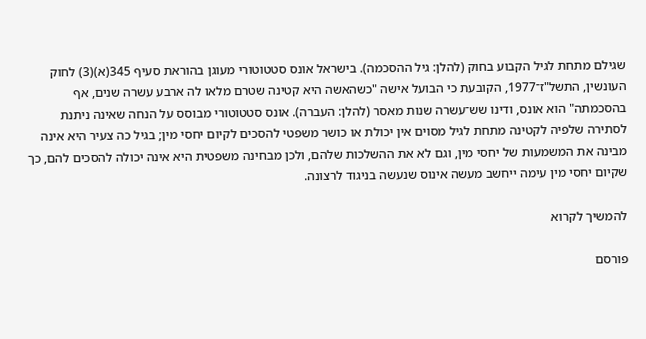שגילם מתחת לגיל הקבוע בחוק (להלן: גיל ההסכמה). בישראל אונס סטטוטורי מעוגן בהוראת סעיף 345(א)(3) לחוק העונשין, התשל"ז־1977, הקובעת כי הבועל אישה "כשהאשה היא קטינה שטרם מלאו לה ארבע עשרה שנים, אף בהסכמתה" הוא אונס, ודינו שש־עשרה שנות מאסר (להלן: העברה). אונס סטטוטורי מבוסס על הנחה שאינה ניתנת לסתירה שלפיה לקטינה מתחת לגיל מסוים אין יכולת או כושר משפטי להסכים לקיום יחסי מין; בגיל כה צעיר היא אינה מבינה את המשמעות של יחסי מין, וגם לא את ההשלכות שלהם, ולכן מבחינה משפטית היא אינה יכולה להסכים להם, כך שקיום יחסי מין עימה ייחשב מעשה אינוס שנעשה בניגוד לרצונה.

להמשיך לקרוא

פורסם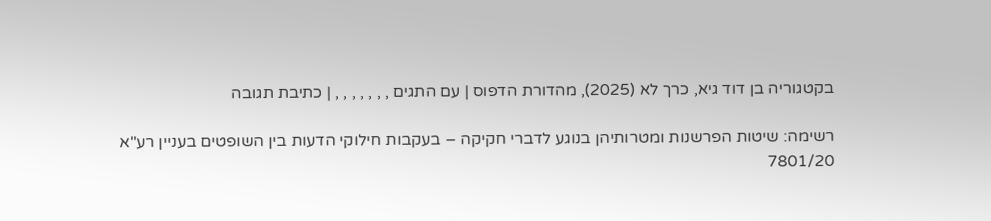בקטגוריה בן דוד גיא, כרך לא (2025), מהדורת הדפוס | עם התגים , , , , , , , | כתיבת תגובה

רשימה: שיטות הפרשנות ומטרותיהן בנוגע לדברי חקיקה – בעקבות חילוקי הדעות בין השופטים בעניין רע"א 7801/20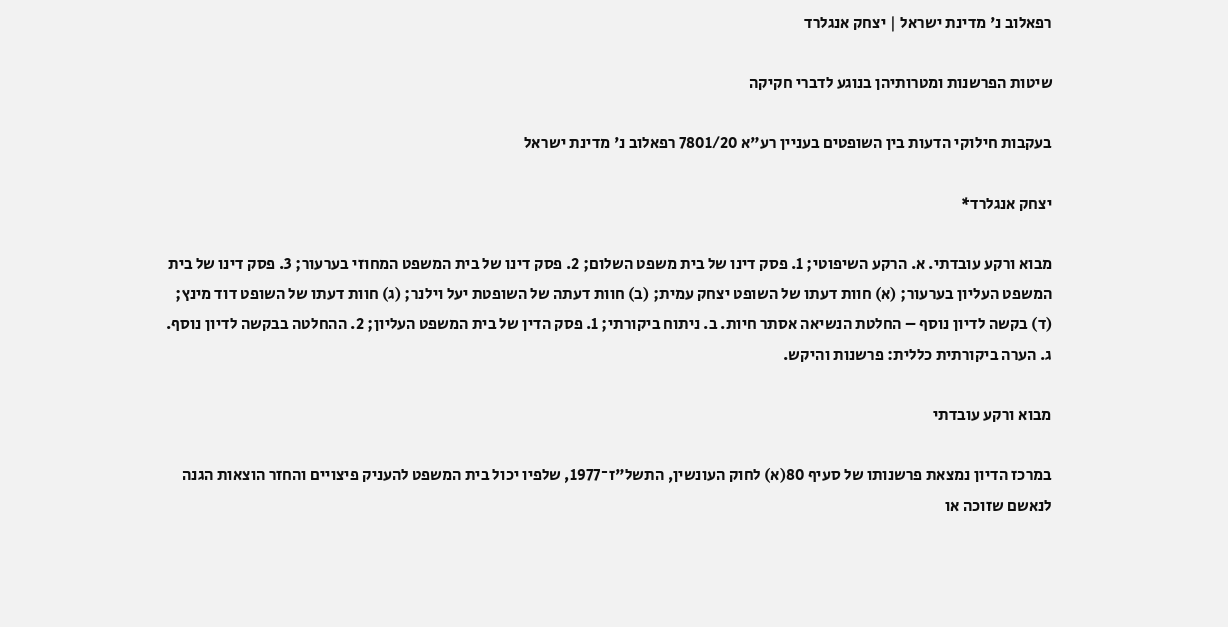רפאלוב נ' מדינת ישראל | יצחק אנגלרד

שיטות הפרשנות ומטרותיהן בנוגע לדברי חקיקה

בעקבות חילוקי הדעות בין השופטים בעניין רע"א 7801/20 רפאלוב נ' מדינת ישראל

יצחק אנגלרד*

מבוא ורקע עובדתי. א. הרקע השיפוטי; 1. פסק דינו של בית משפט השלום; 2. פסק דינו של בית המשפט המחוזי בערעור; 3. פסק דינו של בית המשפט העליון בערעור; (א) חוות דעתו של השופט יצחק עמית; (ב) חוות דעתה של השופטת יעל וילנר; (ג) חוות דעתו של השופט דוד מינץ; (ד) בקשה לדיון נוסף – החלטת הנשיאה אסתר חיות. ב. ניתוח ביקורתי; 1. פסק הדין של בית המשפט העליון; 2. ההחלטה בבקשה לדיון נוסף. ג. הערה ביקורתית כללית: פרשנות והיקש.

מבוא ורקע עובדתי

במרכז הדיון נמצאת פרשנותו של סעיף 80(א) לחוק העונשין, התשל"ז־1977, שלפיו יכול בית המשפט להעניק פיצויים והחזר הוצאות הגנה לנאשם שזוכה או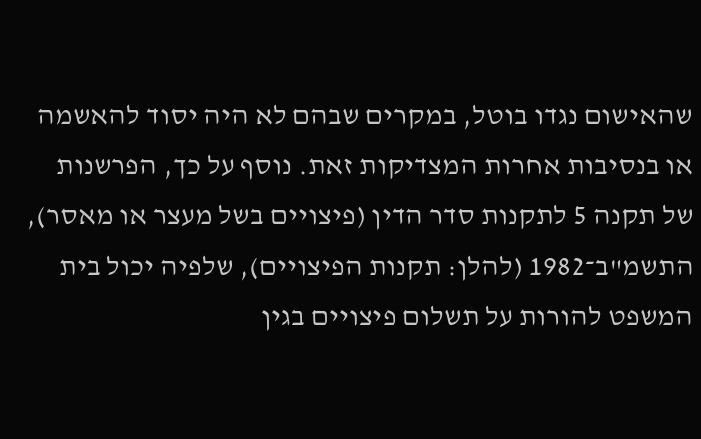שהאישום נגדו בוטל, במקרים שבהם לא היה יסוד להאשמה או בנסיבות אחרות המצדיקות זאת. נוסף על כך, הפרשנות של תקנה 5 לתקנות סדר הדין (פיצויים בשל מעצר או מאסר), התשמ"ב־1982 (להלן: תקנות הפיצויים), שלפיה יכול בית המשפט להורות על תשלום פיצויים בגין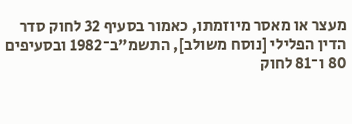מעצר או מאסר מיוזמתו, כאמור בסעיף 32 לחוק סדר הדין הפלילי [נוסח משולב], התשמ"ב־1982 ובסעיפים 80 ו־81 לחוק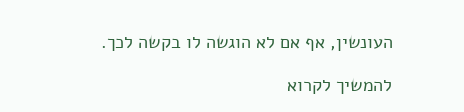העונשין, אף אם לא הוגשה לו בקשה לכך.

להמשיך לקרוא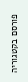פורסם בקטגוריה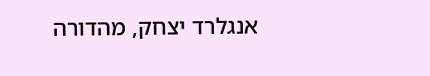אנגלרד יצחק, מהדורה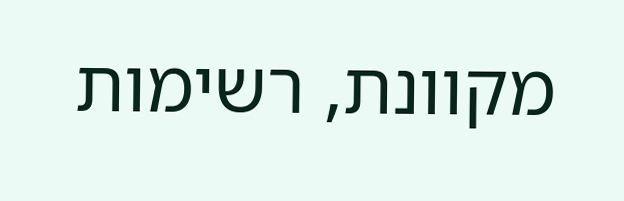מקוונת, רשימות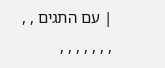| עם התגים , , , , , , , , ,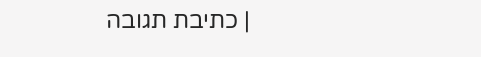| כתיבת תגובה